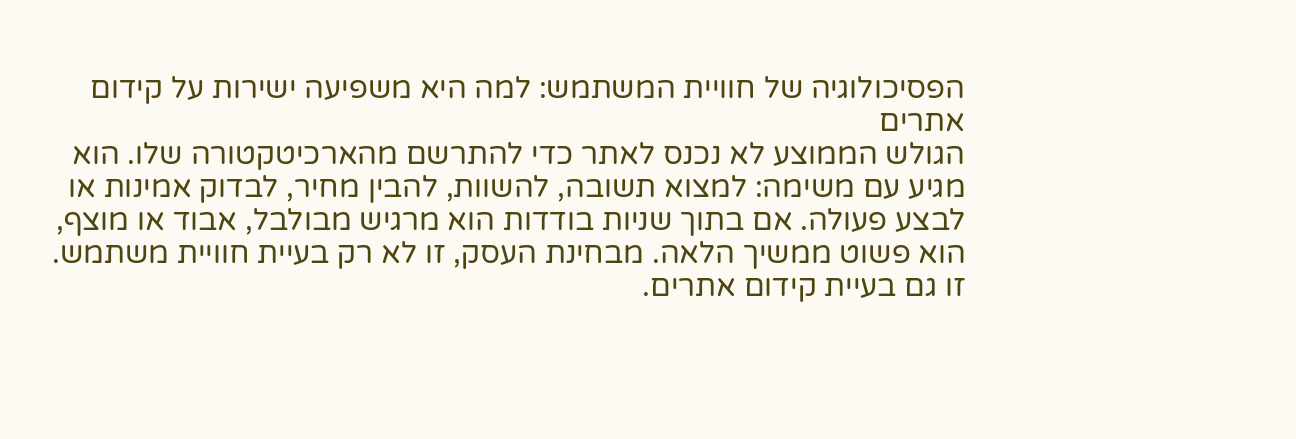הפסיכולוגיה של חוויית המשתמש: למה היא משפיעה ישירות על קידום אתרים
הגולש הממוצע לא נכנס לאתר כדי להתרשם מהארכיטקטורה שלו. הוא מגיע עם משימה: למצוא תשובה, להשוות, להבין מחיר, לבדוק אמינות או לבצע פעולה. אם בתוך שניות בודדות הוא מרגיש מבולבל, אבוד או מוצף, הוא פשוט ממשיך הלאה. מבחינת העסק, זו לא רק בעיית חוויית משתמש. זו גם בעיית קידום אתרים.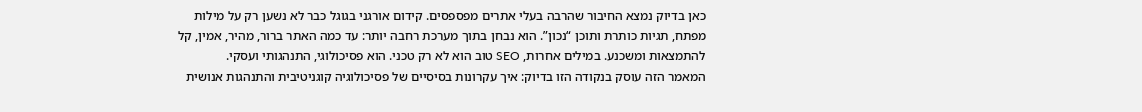כאן בדיוק נמצא החיבור שהרבה בעלי אתרים מפספסים. קידום אורגני בגוגל כבר לא נשען רק על מילות מפתח, תגיות כותרת ותוכן “נכון”. הוא נבחן בתוך מערכת רחבה יותר: עד כמה האתר ברור, מהיר, אמין, קל להתמצאות ומשכנע. במילים אחרות, SEO טוב הוא לא רק טכני. הוא פסיכולוגי, התנהגותי ועסקי.
המאמר הזה עוסק בנקודה הזו בדיוק: איך עקרונות בסיסיים של פסיכולוגיה קוגניטיבית והתנהגות אנושית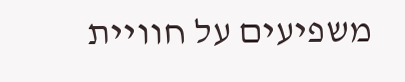משפיעים על חוויית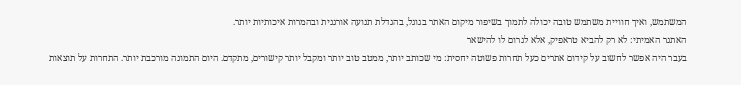המשתמש, ואיך חוויית משתמש טובה יכולה לתמוך בשיפור מיקום האתר בגוגל, בהגדלת תנועה אורגנית ובהמרות איכותיות יותר.
האתגר האמיתי: לא רק להביא טראפיק, אלא לגרום לו להישאר
בעבר היה אפשר לחשוב על קידום אתרים כעל תחרות פשוטה יחסית: מי שכותב יותר, ממטב טוב יותר ומקבל יותר קישורים, מתקדם. היום התמונה מורכבת יותר. התחרות על תוצאות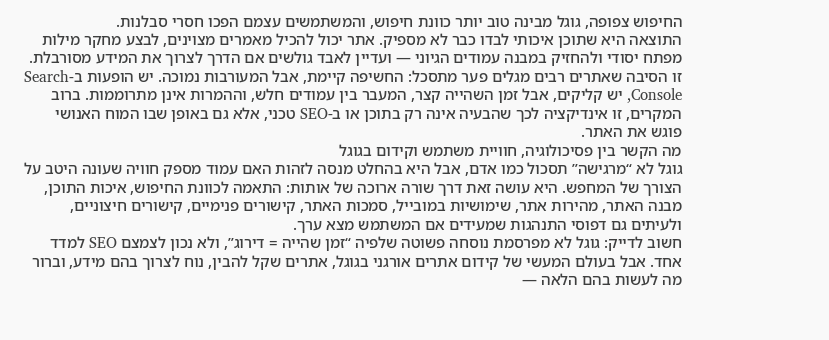החיפוש צפופה, גוגל מבינה טוב יותר כוונת חיפוש, והמשתמשים עצמם הפכו חסרי סבלנות.
התוצאה היא שתוכן איכותי לבדו כבר לא מספיק. אתר יכול להכיל מאמרים מצוינים, לבצע מחקר מילות מפתח יסודי ולהחזיק במבנה עמודים הגיוני — ועדיין לאבד גולשים אם הדרך לצרוך את המידע מסורבלת.
זו הסיבה שאתרים רבים מגלים פער מתסכל: החשיפה קיימת, אבל המעורבות נמוכה. יש הופעות ב-Search Console, יש קליקים, אבל זמן השהייה קצר, המעבר בין עמודים חלש, וההמרות אינן מתרוממות. ברוב המקרים, זו אינדיקציה לכך שהבעיה אינה רק בתוכן או ב-SEO טכני, אלא גם באופן שבו המוח האנושי פוגש את האתר.
מה הקשר בין פסיכולוגיה, חוויית משתמש וקידום בגוגל
גוגל לא “מרגישה” תסכול כמו אדם, אבל היא בהחלט מנסה לזהות האם עמוד מספק חוויה שעונה היטב על הצורך של המחפש. היא עושה זאת דרך שורה ארוכה של אותות: התאמה לכוונת החיפוש, איכות התוכן, מבנה האתר, מהירות אתר, שימושיות במובייל, סמכות האתר, קישורים פנימיים, קישורים חיצוניים, ולעיתים גם דפוסי התנהגות שמעידים אם המשתמש מצא ערך.
חשוב לדייק: גוגל לא מפרסמת נוסחה פשוטה שלפיה “זמן שהייה = דירוג”, ולא נכון לצמצם SEO למדד אחד. אבל בעולם המעשי של קידום אתרים אורגני בגוגל, אתרים שקל להבין, נוח לצרוך בהם מידע, וברור מה לעשות בהם הלאה —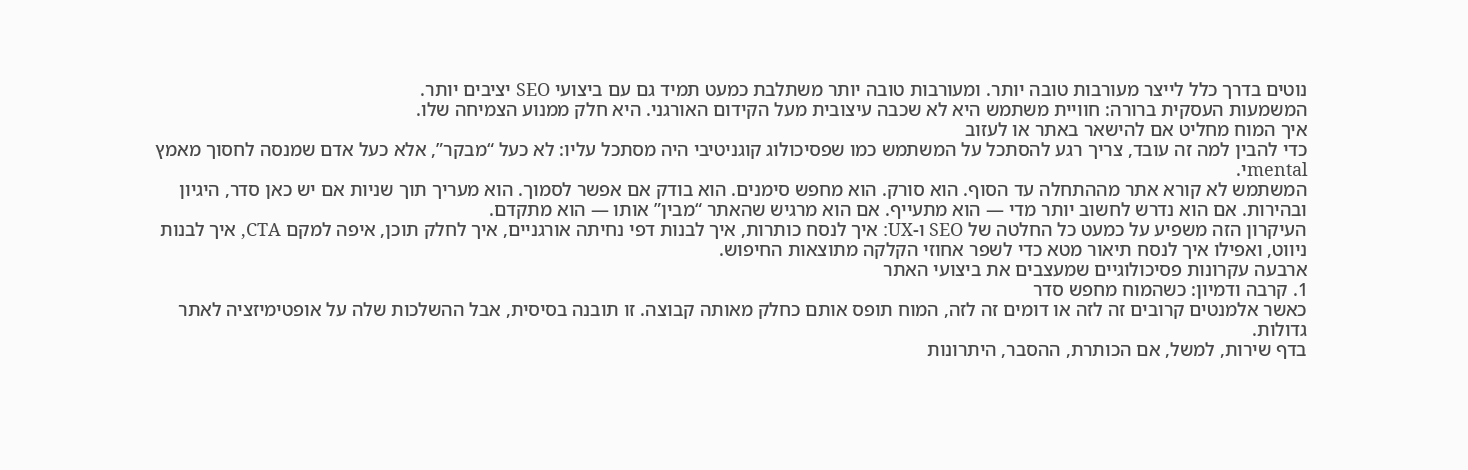נוטים בדרך כלל לייצר מעורבות טובה יותר. ומעורבות טובה יותר משתלבת כמעט תמיד גם עם ביצועי SEO יציבים יותר.
המשמעות העסקית ברורה: חוויית משתמש היא לא שכבה עיצובית מעל הקידום האורגני. היא חלק ממנוע הצמיחה שלו.
איך המוח מחליט אם להישאר באתר או לעזוב
כדי להבין למה זה עובד, צריך רגע להסתכל על המשתמש כמו שפסיכולוג קוגניטיבי היה מסתכל עליו: לא כעל “מבקר”, אלא כעל אדם שמנסה לחסוך מאמץ mentalי.
המשתמש לא קורא אתר מההתחלה עד הסוף. הוא סורק. הוא מחפש סימנים. הוא בודק אם אפשר לסמוך. הוא מעריך תוך שניות אם יש כאן סדר, היגיון ובהירות. אם הוא נדרש לחשוב יותר מדי — הוא מתעייף. אם הוא מרגיש שהאתר “מבין” אותו — הוא מתקדם.
העיקרון הזה משפיע על כמעט כל החלטה של SEO ו-UX: איך לנסח כותרות, איך לבנות דפי נחיתה אורגניים, איך לחלק תוכן, איפה למקם CTA, איך לבנות ניווט, ואפילו איך לנסח תיאור מטא כדי לשפר אחוזי הקלקה מתוצאות החיפוש.
ארבעה עקרונות פסיכולוגיים שמעצבים את ביצועי האתר
1. קרבה ודמיון: כשהמוח מחפש סדר
כאשר אלמנטים קרובים זה לזה או דומים זה לזה, המוח תופס אותם כחלק מאותה קבוצה. זו תובנה בסיסית, אבל ההשלכות שלה על אופטימיזציה לאתר גדולות.
בדף שירות, למשל, אם הכותרת, ההסבר, היתרונות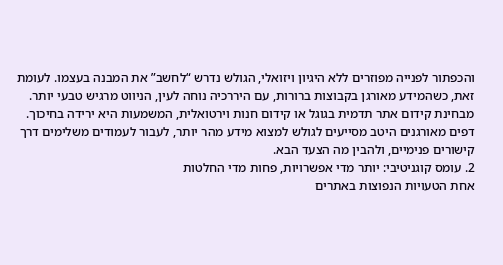והכפתור לפנייה מפוזרים ללא היגיון ויזואלי, הגולש נדרש “לחשב” את המבנה בעצמו. לעומת זאת, כשהמידע מאורגן בקבוצות ברורות, עם היררכיה נוחה לעין, הניווט מרגיש טבעי יותר.
מבחינת קידום אתר תדמית בגוגל או קידום חנות וירטואלית, המשמעות היא ירידה בחיכוך. דפים מאורגנים היטב מסייעים לגולש למצוא מידע מהר יותר, לעבור לעמודים משלימים דרך קישורים פנימיים, ולהבין מה הצעד הבא.
2. עומס קוגניטיבי: יותר מדי אפשרויות, פחות מדי החלטות
אחת הטעויות הנפוצות באתרים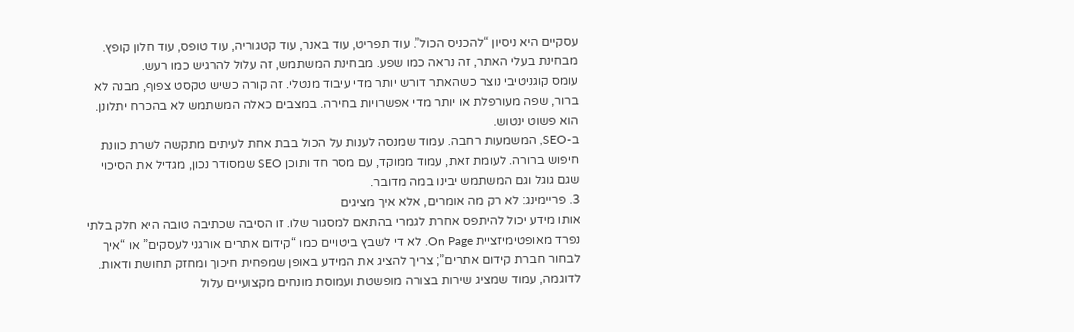עסקיים היא ניסיון “להכניס הכול”. עוד תפריט, עוד באנר, עוד קטגוריה, עוד טופס, עוד חלון קופץ. מבחינת בעלי האתר, זה נראה כמו שפע. מבחינת המשתמש, זה עלול להרגיש כמו רעש.
עומס קוגניטיבי נוצר כשהאתר דורש יותר מדי עיבוד מנטלי. זה קורה כשיש טקסט צפוף, מבנה לא ברור, שפה מעורפלת או יותר מדי אפשרויות בחירה. במצבים כאלה המשתמש לא בהכרח יתלונן. הוא פשוט ינטוש.
ב-SEO, המשמעות רחבה. עמוד שמנסה לענות על הכול בבת אחת לעיתים מתקשה לשרת כוונת חיפוש ברורה. לעומת זאת, עמוד ממוקד, עם מסר חד ותוכן SEO שמסודר נכון, מגדיל את הסיכוי שגם גוגל וגם המשתמש יבינו במה מדובר.
3. פריימינג: לא רק מה אומרים, אלא איך מציגים
אותו מידע יכול להיתפס אחרת לגמרי בהתאם למסגור שלו. זו הסיבה שכתיבה טובה היא חלק בלתי נפרד מאופטימיזציית On Page. לא די לשבץ ביטויים כמו “קידום אתרים אורגני לעסקים” או “איך לבחור חברת קידום אתרים”; צריך להציג את המידע באופן שמפחית חיכוך ומחזק תחושת ודאות.
לדוגמה, עמוד שמציג שירות בצורה מופשטת ועמוסת מונחים מקצועיים עלול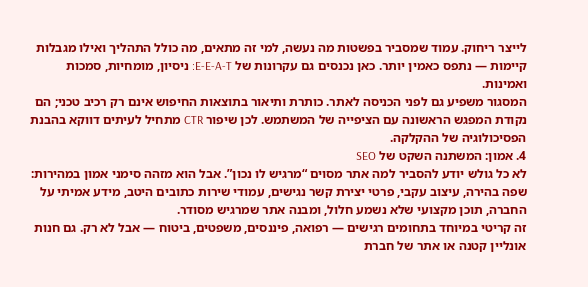לייצר ריחוק. עמוד שמסביר בפשטות מה נעשה, למי זה מתאים, מה כולל התהליך ואילו מגבלות קיימות — נתפס כאמין יותר. כאן נכנסים גם עקרונות של E-E-A-T: ניסיון, מומחיות, סמכות ואמינות.
המסגור משפיע גם לפני הכניסה לאתר. כותרת ותיאור בתוצאות החיפוש אינם רק רכיב טכני; הם נקודת המפגש הראשונה עם הציפייה של המשתמש. לכן שיפור CTR מתחיל לעיתים דווקא בהבנת הפסיכולוגיה של ההקלקה.
4. אמון: המשתנה השקט של SEO
לא כל גולש יודע להסביר למה אתר מסוים “מרגיש לו נכון”. אבל הוא מזהה סימני אמון במהירות: שפה בהירה, עיצוב עקבי, פרטי יצירת קשר נגישים, עמודי שירות כתובים היטב, מידע אמיתי על החברה, תוכן מקצועי שלא נשמע חלול, ומבנה אתר שמרגיש מסודר.
זה קריטי במיוחד בתחומים רגישים — רפואה, פיננסים, משפטים, ביטוח — אבל לא רק. גם חנות אונליין קטנה או אתר של חברת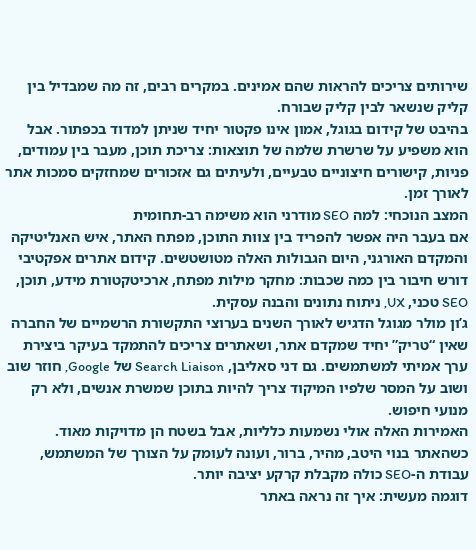שירותים צריכים להראות שהם אמינים. במקרים רבים, זה מה שמבדיל בין קליק שנשאר לבין קליק שבורח.
בהיבט של קידום בגוגל, אמון אינו פקטור יחיד שניתן למדוד בכפתור. אבל הוא משפיע על שרשרת שלמה של תוצאות: צריכת תוכן, מעבר בין עמודים, פניות, קישורים חיצוניים טבעיים, ולעיתים גם אזכורים שמחזקים סמכות אתר לאורך זמן.
המצב הנוכחי: למה SEO מודרני הוא משימה רב-תחומית
אם בעבר היה אפשר להפריד בין צוות התוכן, מפתח האתר, איש האנליטיקה והמקדם האורגני, היום הגבולות האלה מטושטשים. קידום אתרים אפקטיבי דורש חיבור בין כמה שכבות: מחקר מילות מפתח, ארכיטקטורת מידע, תוכן, SEO טכני, UX, ניתוח נתונים והבנה עסקית.
ג’ון מולר מגוגל הדגיש לאורך השנים בערוצי התקשורת הרשמיים של החברה שאין “טריק” יחיד שמקדם אתר, ושאתרים צריכים להתמקד בעיקר ביצירת ערך אמיתי למשתמשים. גם דני סאליבן, Search Liaison של Google, חוזר שוב ושוב על המסר שלפיו המיקוד צריך להיות בתוכן שמשרת אנשים, ולא רק מנועי חיפוש.
האמירות האלה אולי נשמעות כלליות, אבל בשטח הן מדויקות מאוד. כשהאתר בנוי היטב, מהיר, ברור, ועונה לעומק על הצורך של המשתמש, עבודת ה-SEO כולה מקבלת קרקע יציבה יותר.
דוגמה מעשית: איך זה נראה באתר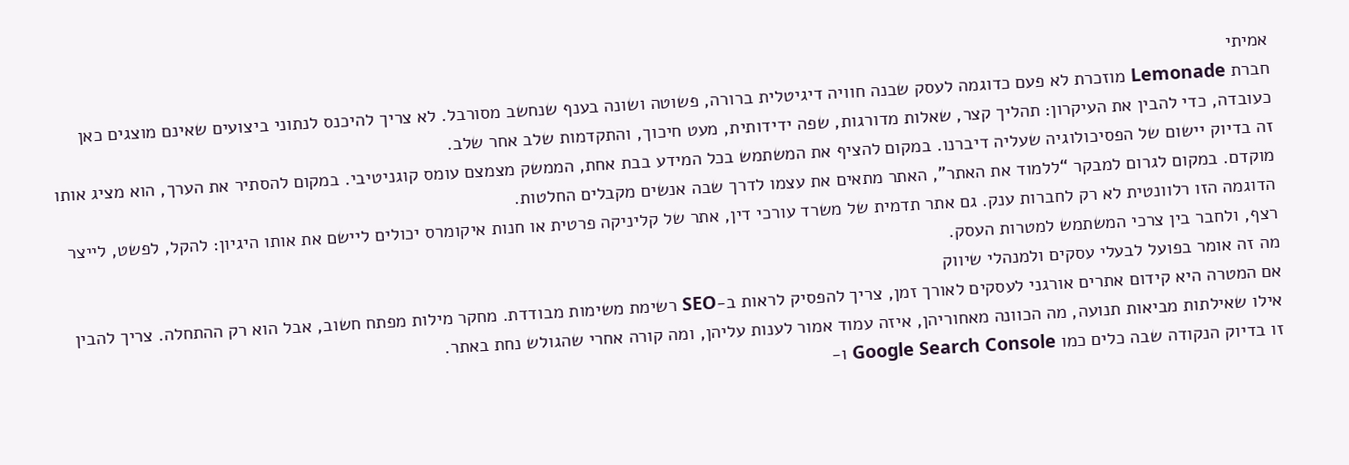אמיתי
חברת Lemonade מוזכרת לא פעם כדוגמה לעסק שבנה חוויה דיגיטלית ברורה, פשוטה ושונה בענף שנחשב מסורבל. לא צריך להיכנס לנתוני ביצועים שאינם מוצגים כאן כעובדה, כדי להבין את העיקרון: תהליך קצר, שאלות מדורגות, שפה ידידותית, מעט חיכוך, והתקדמות שלב אחר שלב.
זה בדיוק יישום של הפסיכולוגיה שעליה דיברנו. במקום להציף את המשתמש בכל המידע בבת אחת, הממשק מצמצם עומס קוגניטיבי. במקום להסתיר את הערך, הוא מציג אותו מוקדם. במקום לגרום למבקר “ללמוד את האתר”, האתר מתאים את עצמו לדרך שבה אנשים מקבלים החלטות.
הדוגמה הזו רלוונטית לא רק לחברות ענק. גם אתר תדמית של משרד עורכי דין, אתר של קליניקה פרטית או חנות איקומרס יכולים ליישם את אותו היגיון: להקל, לפשט, לייצר רצף, ולחבר בין צרכי המשתמש למטרות העסק.
מה זה אומר בפועל לבעלי עסקים ולמנהלי שיווק
אם המטרה היא קידום אתרים אורגני לעסקים לאורך זמן, צריך להפסיק לראות ב-SEO רשימת משימות מבודדת. מחקר מילות מפתח חשוב, אבל הוא רק ההתחלה. צריך להבין אילו שאילתות מביאות תנועה, מה הכוונה מאחוריהן, איזה עמוד אמור לענות עליהן, ומה קורה אחרי שהגולש נחת באתר.
זו בדיוק הנקודה שבה כלים כמו Google Search Console ו-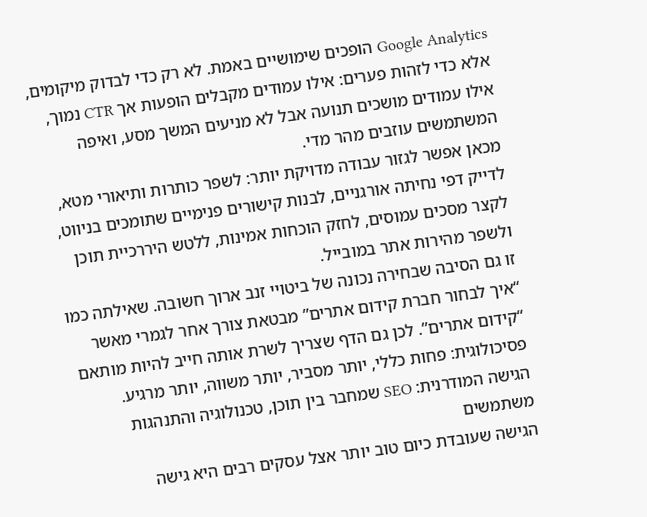Google Analytics הופכים שימושיים באמת. לא רק כדי לבדוק מיקומים, אלא כדי לזהות פערים: אילו עמודים מקבלים הופעות אך CTR נמוך, אילו עמודים מושכים תנועה אבל לא מניעים המשך מסע, ואיפה המשתמשים עוזבים מהר מדי.
מכאן אפשר לגזור עבודה מדויקת יותר: לשפר כותרות ותיאורי מטא, לדייק דפי נחיתה אורגניים, לבנות קישורים פנימיים שתומכים בניווט, לקצר מסכים עמוסים, לחזק הוכחות אמינות, ללטש היררכיית תוכן ולשפר מהירות אתר במובייל.
זו גם הסיבה שבחירה נכונה של ביטויי זנב ארוך חשובה. שאילתה כמו “איך לבחור חברת קידום אתרים” מבטאת צורך אחר לגמרי מאשר “קידום אתרים”. לכן גם הדף שצריך לשרת אותה חייב להיות מותאם פסיכולוגית: פחות כללי, יותר מסביר, יותר משווה, יותר מרגיע.
הגישה המודרנית: SEO שמחבר בין תוכן, טכנולוגיה והתנהגות משתמשים
הגישה שעובדת כיום טוב יותר אצל עסקים רבים היא גישה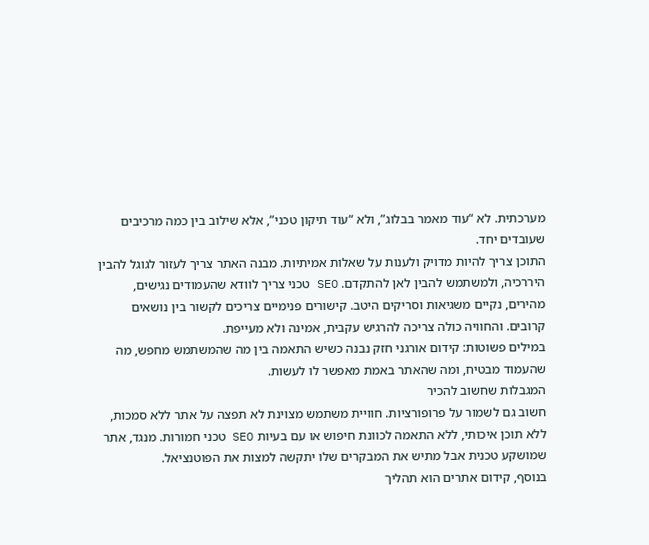מערכתית. לא “עוד מאמר בבלוג”, ולא “עוד תיקון טכני”, אלא שילוב בין כמה מרכיבים שעובדים יחד.
התוכן צריך להיות מדויק ולענות על שאלות אמיתיות. מבנה האתר צריך לעזור לגוגל להבין היררכיה, ולמשתמש להבין לאן להתקדם. SEO טכני צריך לוודא שהעמודים נגישים, מהירים, נקיים משגיאות וסריקים היטב. קישורים פנימיים צריכים לקשור בין נושאים קרובים. והחוויה כולה צריכה להרגיש עקבית, אמינה ולא מעייפת.
במילים פשוטות: קידום אורגני חזק נבנה כשיש התאמה בין מה שהמשתמש מחפש, מה שהעמוד מבטיח, ומה שהאתר באמת מאפשר לו לעשות.
המגבלות שחשוב להכיר
חשוב גם לשמור על פרופורציות. חוויית משתמש מצוינת לא תפצה על אתר ללא סמכות, ללא תוכן איכותי, ללא התאמה לכוונת חיפוש או עם בעיות SEO טכני חמורות. מנגד, אתר שמושקע טכנית אבל מתיש את המבקרים שלו יתקשה למצות את הפוטנציאל.
בנוסף, קידום אתרים הוא תהליך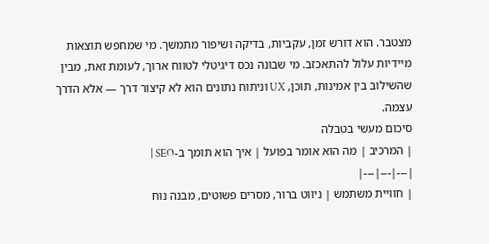מצטבר. הוא דורש זמן, עקביות, בדיקה ושיפור מתמשך. מי שמחפש תוצאות מיידיות עלול להתאכזב. מי שבונה נכס דיגיטלי לטווח ארוך, לעומת זאת, מבין שהשילוב בין אמינות, תוכן, UX וניתוח נתונים הוא לא קיצור דרך — אלא הדרך עצמה.
סיכום מעשי בטבלה
| המרכיב | מה הוא אומר בפועל | איך הוא תומך ב-SEO |
|---|---|---|
| חוויית משתמש | ניווט ברור, מסרים פשוטים, מבנה נוח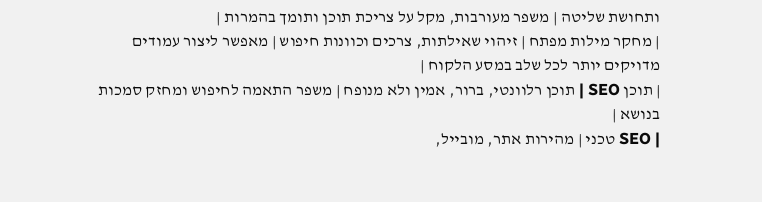ותחושת שליטה | משפר מעורבות, מקל על צריכת תוכן ותומך בהמרות |
| מחקר מילות מפתח | זיהוי שאילתות, צרכים וכוונות חיפוש | מאפשר ליצור עמודים מדויקים יותר לכל שלב במסע הלקוח |
| תוכן SEO | תוכן רלוונטי, ברור, אמין ולא מנופח | משפר התאמה לחיפוש ומחזק סמכות בנושא |
| SEO טכני | מהירות אתר, מובייל,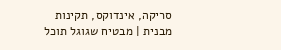סריקה, אינדוקס, תקינות מבנית | מבטיח שגוגל תוכל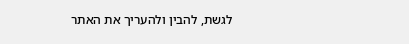לגשת, להבין ולהעריך את האתר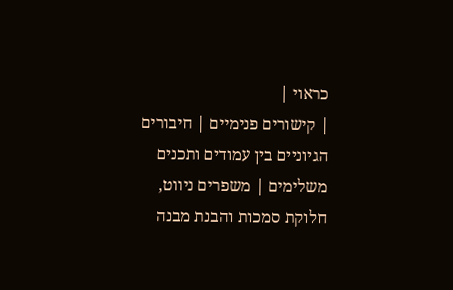כראוי |
| קישורים פנימיים | חיבורים הגיוניים בין עמודים ותכנים משלימים | משפרים ניווט, חלוקת סמכות והבנת מבנה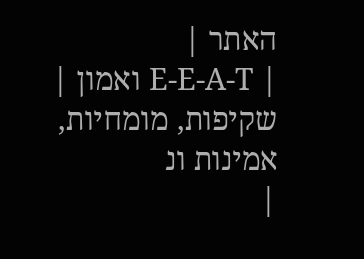האתר |
| E-E-A-T ואמון | שקיפות, מומחיות, אמינות ונ
|